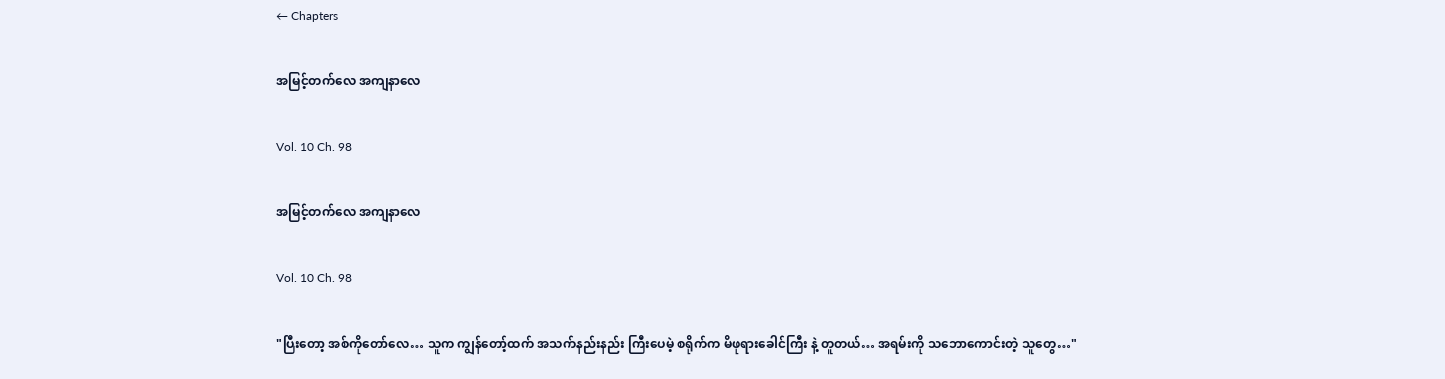← Chapters

အမြင့်တက်လေ အကျနာလေ

Vol. 10 Ch. 98

အမြင့်တက်လေ အကျနာလေ

Vol. 10 Ch. 98

"ပြီးတော့ အစ်ကိုတော်လေ… သူက ကျွန်တော့်ထက် အသက်နည်းနည်း ကြီးပေမဲ့ စရိုက်က မိဖုရားခေါင်ကြီး နဲ့ တူတယ်… အရမ်းကို သဘောကောင်းတဲ့ သူတွေ…"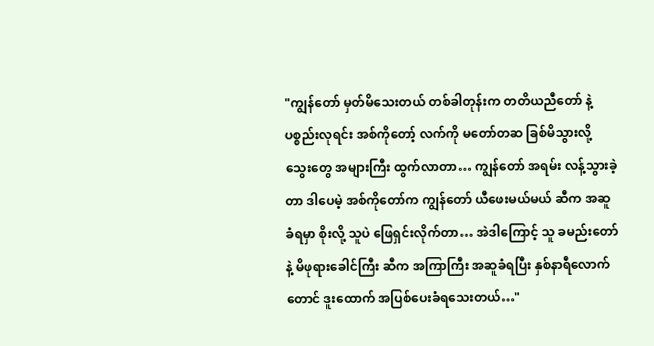"ကျွန်တော် မှတ်မိသေးတယ် တစ်ခါတုန်းက တတိယညီတော် နဲ့ ပစ္စည်းလုရင်း အစ်ကိုတော့် လက်ကို မတော်တဆ ခြစ်မိသွားလို့ သွေးတွေ အများကြီး ထွက်လာတာ… ကျွန်တော် အရမ်း လန့်သွားခဲ့တာ ဒါပေမဲ့ အစ်ကိုတော်က ကျွန်တော် ယီဖေးမယ်မယ် ဆီက အဆူခံရမှာ စိုးလို့ သူပဲ ဖြေရှင်းလိုက်တာ… အဲဒါကြောင့် သူ ခမည်းတော်နဲ့ မိဖုရားခေါင်ကြီး ဆီက အကြာကြီး အဆူခံရပြီး နှစ်နာရီလောက်တောင် ဒူးထောက် အပြစ်ပေးခံရသေးတယ်…"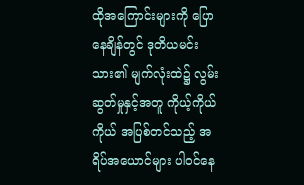ထိုအကြောင်းများကို ပြောနေချိန်တွင် ဒုတိယမင်းသား၏ မျက်လုံးထဲ၌ လွမ်းဆွတ်မှုနှင့်အတူ ကိုယ့်ကိုယ်ကိုယ် အပြစ်တင်သည့် အရိပ်အယောင်များ ပါဝင်နေ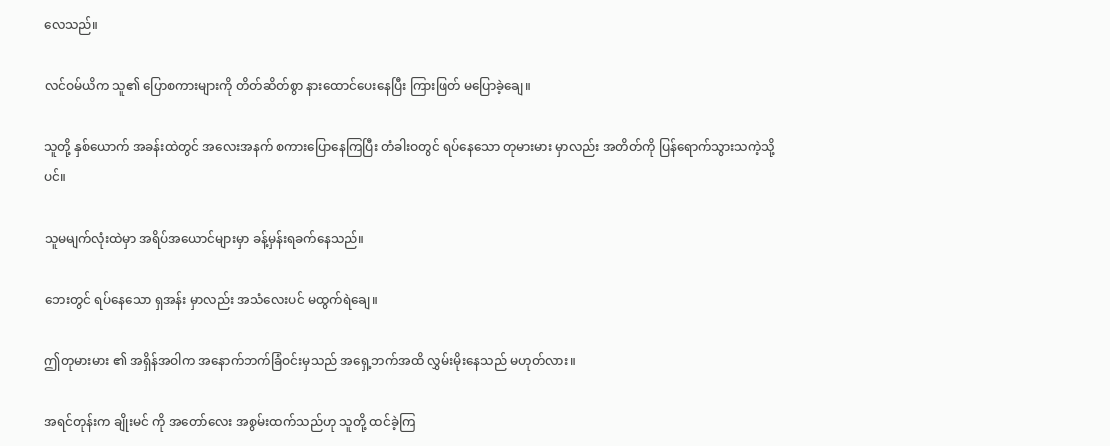လေသည်။

လင်ဝမ်ယိက သူ၏ ပြောစကားများကို တိတ်ဆိတ်စွာ နားထောင်ပေးနေပြီး ကြားဖြတ် မပြောခဲ့ချေ။

သူတို့ နှစ်ယောက် အခန်းထဲတွင် အလေးအနက် စကားပြောနေကြပြီး တံခါးဝတွင် ရပ်နေသော တုမားမား မှာလည်း အတိတ်ကို ပြန်ရောက်သွားသကဲ့သို့ပင်။

သူမမျက်လုံးထဲမှာ အရိပ်အယောင်များမှာ ခန့်မှန်းရခက်နေသည်။

ဘေးတွင် ရပ်နေသော ရှအန်း မှာလည်း အသံလေးပင် မထွက်ရဲချေ။

ဤတုမားမား ၏ အရှိန်အဝါက အနောက်ဘက်ခြံဝင်းမှသည် အရှေ့ဘက်အထိ လွှမ်းမိုးနေသည် မဟုတ်လား။

အရင်တုန်းက ချိုးမင် ကို အတော်လေး အစွမ်းထက်သည်ဟု သူတို့ ထင်ခဲ့ကြ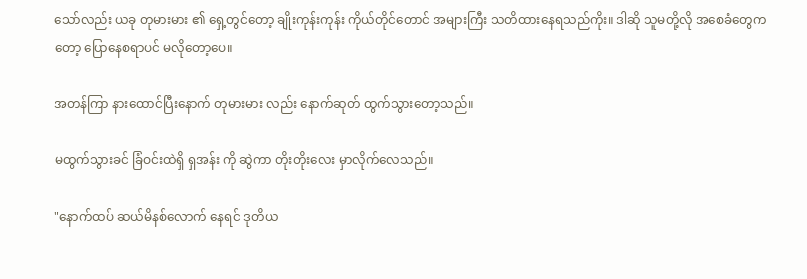သော်လည်း ယခု တုမားမား ၏ ရှေ့တွင်တော့ ချိုးကုန်းကုန်း ကိုယ်တိုင်တောင် အများကြီး သတိထားနေရသည်ကိုး။ ဒါဆို သူမတို့လို အစေခံတွေကတော့ ပြောနေစရာပင် မလိုတော့ပေ။

အတန်ကြာ နားထောင်ပြီးနောက် တုမားမား လည်း နောက်ဆုတ် ထွက်သွားတော့သည်။

မထွက်သွားခင် ခြံဝင်းထဲရှိ ရှအန်း ကို ဆွဲကာ တိုးတိုးလေး မှာလိုက်လေသည်။

"နောက်ထပ် ဆယ်မိနစ်လောက် နေရင် ဒုတိယ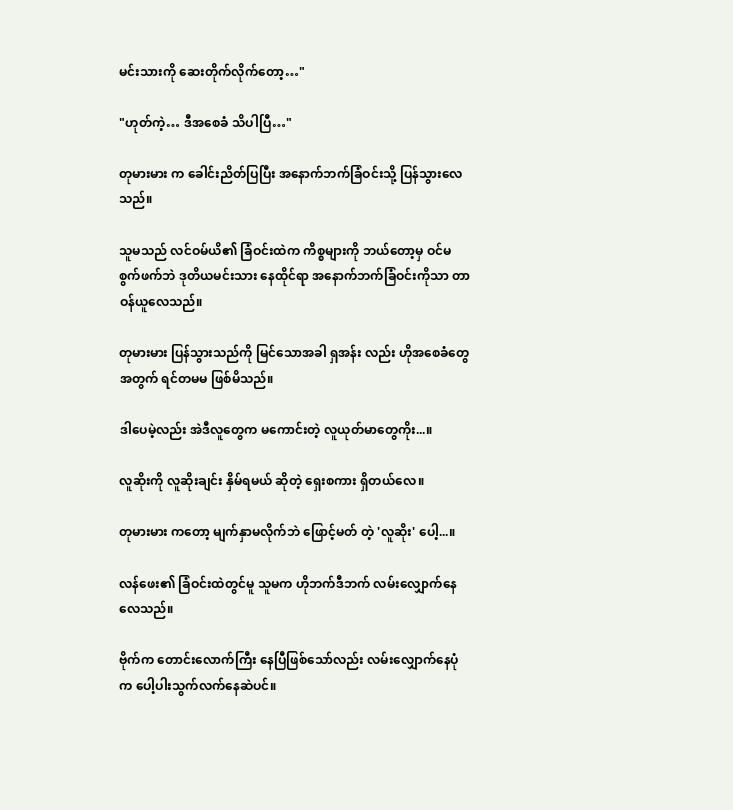မင်းသားကို ဆေးတိုက်လိုက်တော့…"

"ဟုတ်ကဲ့… ဒီအစေခံ သိပါပြီ…"

တုမားမား က ခေါင်းညိတ်ပြပြီး အနောက်ဘက်ခြံဝင်းသို့ ပြန်သွားလေသည်။

သူမသည် လင်ဝမ်ယိ၏ ခြံဝင်းထဲက ကိစ္စများကို ဘယ်တော့မှ ဝင်မစွက်ဖက်ဘဲ ဒုတိယမင်းသား နေထိုင်ရာ အနောက်ဘက်ခြံဝင်းကိုသာ တာဝန်ယူလေသည်။

တုမားမား ပြန်သွားသည်ကို မြင်သောအခါ ရှအန်း လည်း ဟိုအစေခံတွေအတွက် ရင်တမမ ဖြစ်မိသည်။

ဒါပေမဲ့လည်း အဲဒီလူတွေက မကောင်းတဲ့ လူယုတ်မာတွေကိုး...။

လူဆိုးကို လူဆိုးချင်း နှိမ်ရမယ် ဆိုတဲ့ ရှေးစကား ရှိတယ်လေ။

တုမားမား ကတော့ မျက်နှာမလိုက်ဘဲ ဖြောင့်မတ် တဲ့ 'လူဆိုး' ပေါ့...။

လန်ဖေး၏ ခြံဝင်းထဲတွင်မူ သူမက ဟိုဘက်ဒီဘက် လမ်းလျှောက်နေလေသည်။

ဗိုက်က တောင်းလောက်ကြီး နေပြီဖြစ်သော်လည်း လမ်းလျှောက်နေပုံက ပေါ့ပါးသွက်လက်နေဆဲပင်။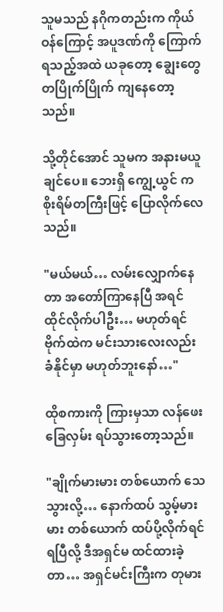သူမသည် နဂိုကတည်းက ကိုယ်ဝန်ကြောင့် အပူဒဏ်ကို ကြောက်ရသည့်အထဲ ယခုတော့ ချွေးတွေ တပြိုက်ပြိုက် ကျနေတော့သည်။

သို့တိုင်အောင် သူမက အနားမယူချင်ပေ။ ဘေးရှိ ကျွေ့ယွင် က စိုးရိမ်တကြီးဖြင့် ပြောလိုက်လေသည်။

"မယ်မယ်… လမ်းလျှောက်နေတာ အတော်ကြာနေပြီ အရင် ထိုင်လိုက်ပါဦး… မဟုတ်ရင် ဗိုက်ထဲက မင်းသားလေးလည်း ခံနိုင်မှာ မဟုတ်ဘူးနော်…"

ထိုစကားကို ကြားမှသာ လန်ဖေး ခြေလှမ်း ရပ်သွားတော့သည်။

"ချိုက်မားမား တစ်ယောက် သေသွားလို့… နောက်ထပ် သွမ့်မားမား တစ်ယောက် ထပ်ပို့လိုက်ရင် ရပြီလို့ ဒီအရှင်မ ထင်ထားခဲ့တာ… အရှင်မင်းကြီးက တုမား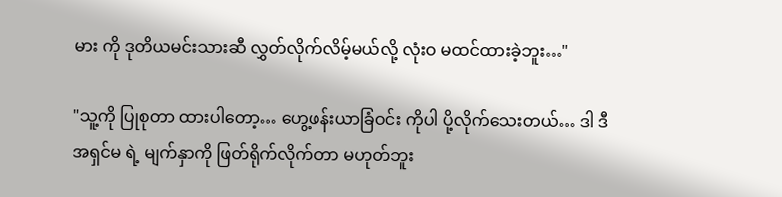မား ကို ဒုတိယမင်းသားဆီ လွှတ်လိုက်လိမ့်မယ်လို့ လုံးဝ မထင်ထားခဲ့ဘူး…"

"သူ့ကို ပြုစုတာ ထားပါတော့… ဟွေ့ဖန်းယာခြံဝင်း ကိုပါ ပို့လိုက်သေးတယ်… ဒါ ဒီအရှင်မ ရဲ့ မျက်နှာကို ဖြတ်ရိုက်လိုက်တာ မဟုတ်ဘူး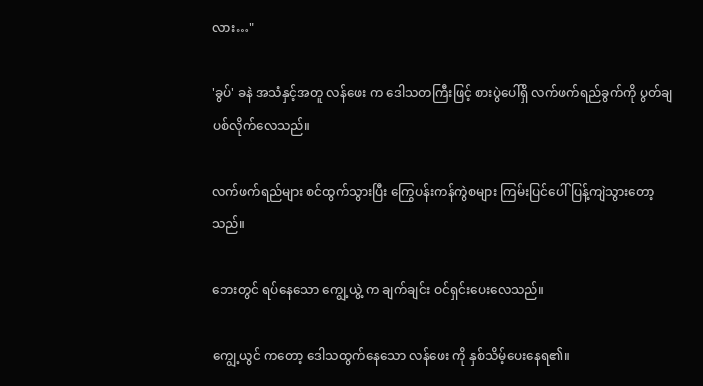လား…"

'ခွပ်' ခနဲ အသံနှင့်အတူ လန်ဖေး က ဒေါသတကြီးဖြင့် စားပွဲပေါ်ရှိ လက်ဖက်ရည်ခွက်ကို ပွတ်ချပစ်လိုက်လေသည်။

လက်ဖက်ရည်များ စင်ထွက်သွားပြီး ကြွေပန်းကန်ကွဲစများ ကြမ်းပြင်ပေါ် ပြန့်ကျဲသွားတော့သည်။

ဘေးတွင် ရပ်နေသော ကျွေ့ယွဲ့ က ချက်ချင်း ဝင်ရှင်းပေးလေသည်။

ကျွေ့ယွင် ကတော့ ဒေါသထွက်နေသော လန်ဖေး ကို နှစ်သိမ့်ပေးနေရ၏။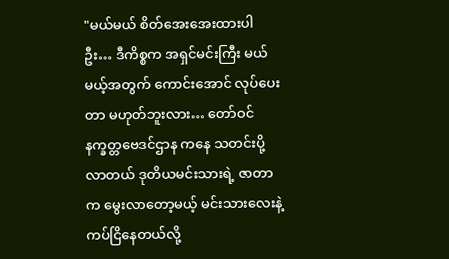"မယ်မယ် စိတ်အေးအေးထားပါဦး… ဒီကိစ္စက အရှင်မင်းကြီး မယ်မယ့်အတွက် ကောင်းအောင် လုပ်ပေးတာ မဟုတ်ဘူးလား… တော်ဝင်နက္ခတ္တဗေဒင်ဌာန ကနေ သတင်းပို့လာတယ် ဒုတိယမင်းသားရဲ့ ဇာတာက မွေးလာတော့မယ့် မင်းသားလေးနဲ့ ကပ်ငြိနေတယ်လို့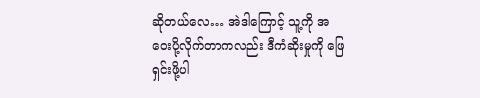ဆိုတယ်လေ… အဲဒါကြောင့် သူ့ကို အဝေးပို့လိုက်တာကလည်း ဒီကံဆိုးမှုကို ဖြေရှင်းဖို့ပါ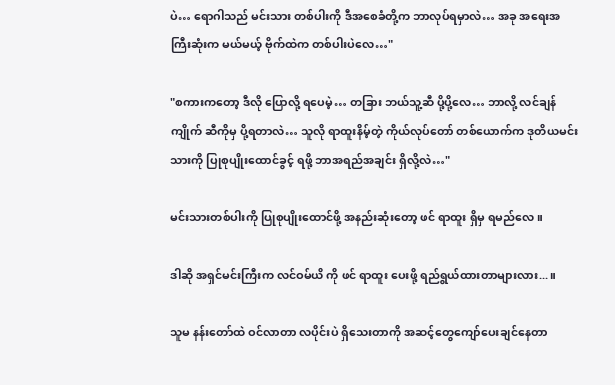ပဲ… ရောဂါသည် မင်းသား တစ်ပါးကို ဒီအစေခံတို့က ဘာလုပ်ရမှာလဲ… အခု အရေးအကြီးဆုံးက မယ်မယ့် ဗိုက်ထဲက တစ်ပါးပဲလေ…"

"စကားကတော့ ဒီလို ပြောလို့ ရပေမဲ့… တခြား ဘယ်သူ့ဆီ ပို့ပို့လေ… ဘာလို့ လင်ချန်ကျိုက် ဆီကိုမှ ပို့ရတာလဲ… သူလို ရာထူးနိမ့်တဲ့ ကိုယ်လုပ်တော် တစ်ယောက်က ဒုတိယမင်းသားကို ပြုစုပျိုးထောင်ခွင့် ရဖို့ ဘာအရည်အချင်း ရှိလို့လဲ…"

မင်းသားတစ်ပါးကို ပြုစုပျိုးထောင်ဖို့ အနည်းဆုံးတော့ ဖင် ရာထူး ရှိမှ ရမည်လေ။

ဒါဆို အရှင်မင်းကြီးက လင်ဝမ်ယိ ကို ဖင် ရာထူး ပေးဖို့ ရည်ရွယ်ထားတာများလား...။

သူမ နန်းတော်ထဲ ဝင်လာတာ လပိုင်းပဲ ရှိသေးတာကို အဆင့်တွေကျော်ပေးချင်နေတာ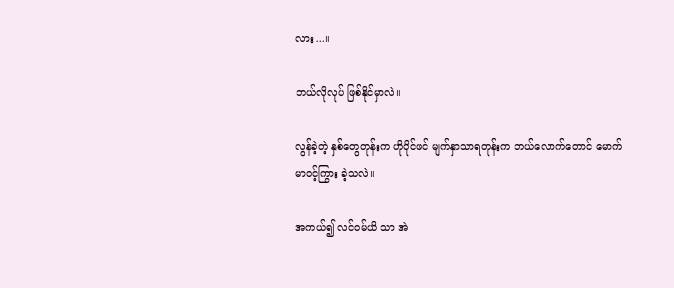လား...။

ဘယ်လိုလုပ် ဖြစ်နိုင်မှာလဲ။

လွန်ခဲ့တဲ့ နှစ်တွေတုန်းက ဟိုပိုင်ဖင် မျက်နှာသာရတုန်းက ဘယ်လောက်တောင် မောက်မာဝင့်ကြွား ခဲ့သလဲ။

အကယ်၍ လင်ဝမ်ယိ သာ အဲ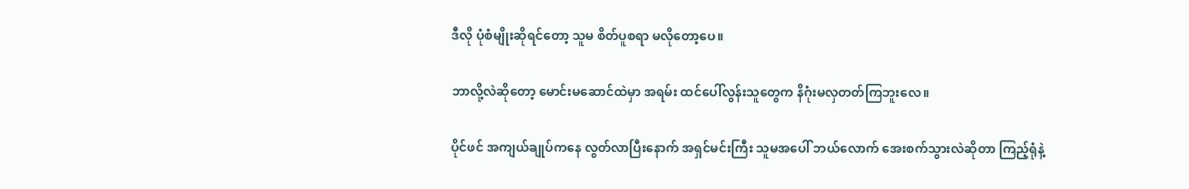ဒီလို ပုံစံမျိုးဆိုရင်တော့ သူမ စိတ်ပူစရာ မလိုတော့ပေ။

ဘာလို့လဲဆိုတော့ မောင်းမဆောင်ထဲမှာ အရမ်း ထင်ပေါ်လွန်းသူတွေက နိဂုံးမလှတတ်ကြဘူးလေ။

ပိုင်ဖင် အကျယ်ချုပ်ကနေ လွတ်လာပြီးနောက် အရှင်မင်းကြီး သူမအပေါ် ဘယ်လောက် အေးစက်သွားလဲဆိုတာ ကြည့်ရုံနဲ့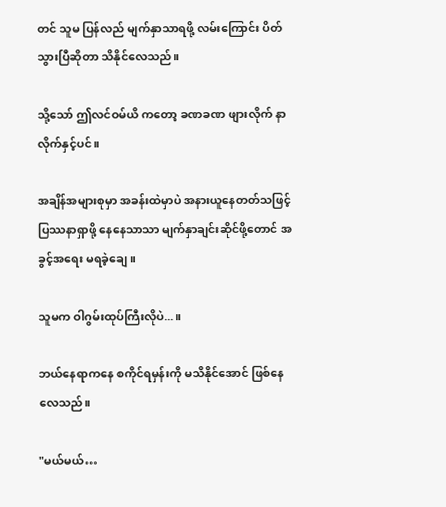တင် သူမ ပြန်လည် မျက်နှာသာရဖို့ လမ်းကြောင်း ပိတ်သွားပြီဆိုတာ သိနိုင်လေသည်။

သို့သော် ဤလင်ဝမ်ယိ ကတော့ ခဏခဏ ဖျားလိုက် နာလိုက်နှင့်ပင်။

အချိန်အများစုမှာ အခန်းထဲမှာပဲ အနားယူနေတတ်သဖြင့် ပြဿနာရှာဖို့ နေနေသာသာ မျက်နှာချင်းဆိုင်ဖို့တောင် အခွင့်အရေး မရခဲ့ချေ။

သူမက ဝါဂွမ်းထုပ်ကြီးလိုပဲ...။

ဘယ်နေရာကနေ စကိုင်ရမှန်းကို မသိနိုင်အောင် ဖြစ်နေလေသည်။

"မယ်မယ်…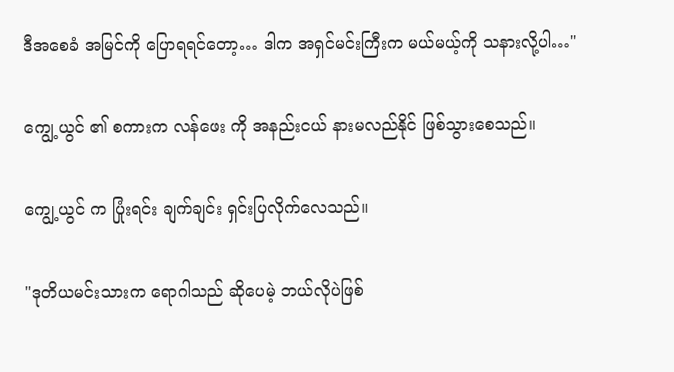ဒီအစေခံ အမြင်ကို ပြောရရင်တော့… ဒါက အရှင်မင်းကြီးက မယ်မယ့်ကို သနားလို့ပါ…"

ကျွေ့ယွင် ၏ စကားက လန်ဖေး ကို အနည်းငယ် နားမလည်နိုင် ဖြစ်သွားစေသည်။

ကျွေ့ယွင် က ပြုံးရင်း ချက်ချင်း ရှင်းပြလိုက်လေသည်။

"ဒုတိယမင်းသားက ရောဂါသည် ဆိုပေမဲ့ ဘယ်လိုပဲဖြစ်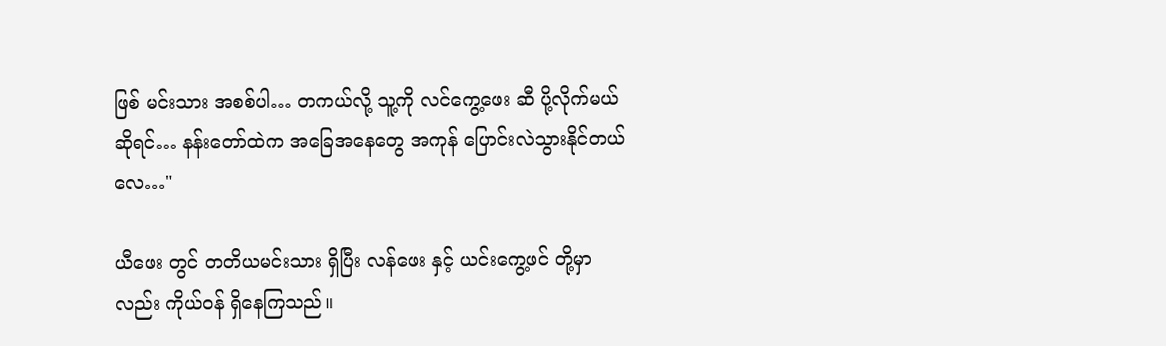ဖြစ် မင်းသား အစစ်ပါ… တကယ်လို့ သူ့ကို လင်ကွေ့ဖေး ဆီ ပို့လိုက်မယ်ဆိုရင်… နန်းတော်ထဲက အခြေအနေတွေ အကုန် ပြောင်းလဲသွားနိုင်တယ်လေ…"

ယီဖေး တွင် တတိယမင်းသား ရှိပြီး လန်ဖေး နှင့် ယင်းကွေ့ဖင် တို့မှာလည်း ကိုယ်ဝန် ရှိနေကြသည်။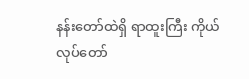နန်းတော်ထဲရှိ ရာထူးကြီး ကိုယ်လုပ်တော်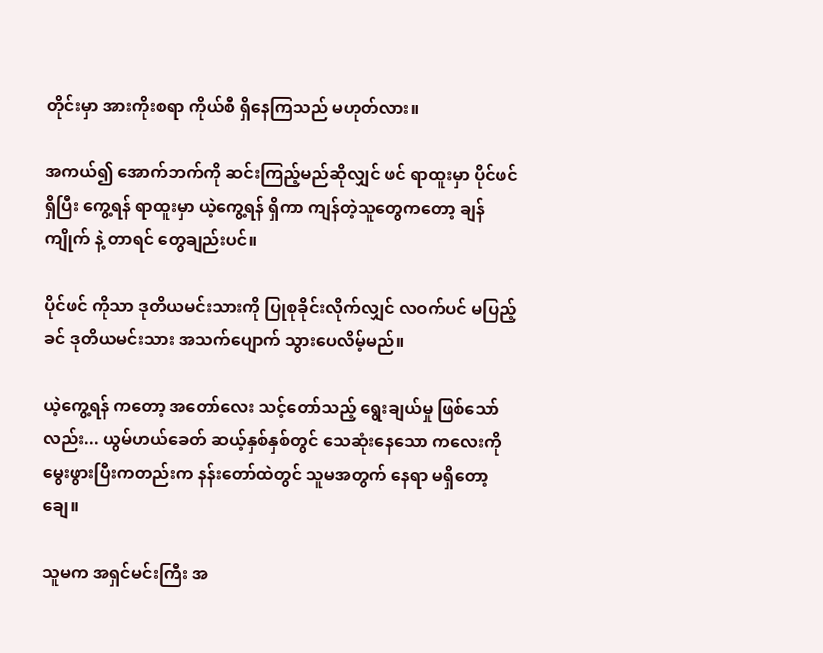တိုင်းမှာ အားကိုးစရာ ကိုယ်စီ ရှိနေကြသည် မဟုတ်လား။

အကယ်၍ အောက်ဘက်ကို ဆင်းကြည့်မည်ဆိုလျှင် ဖင် ရာထူးမှာ ပိုင်ဖင် ရှိပြီး ကွေ့ရန် ရာထူးမှာ ယဲ့ကွေ့ရန် ရှိကာ ကျန်တဲ့သူတွေကတော့ ချန်ကျိုက် နဲ့ တာရင် တွေချည်းပင်။

ပိုင်ဖင် ကိုသာ ဒုတိယမင်းသားကို ပြုစုခိုင်းလိုက်လျှင် လဝက်ပင် မပြည့်ခင် ဒုတိယမင်းသား အသက်ပျောက် သွားပေလိမ့်မည်။

ယဲ့ကွေ့ရန် ကတော့ အတော်လေး သင့်တော်သည့် ရွေးချယ်မှု ဖြစ်သော်လည်း... ယွမ်ဟယ်ခေတ် ဆယ့်နှစ်နှစ်တွင် သေဆုံးနေသော ကလေးကို မွေးဖွားပြီးကတည်းက နန်းတော်ထဲတွင် သူမအတွက် နေရာ မရှိတော့ချေ။

သူမက အရှင်မင်းကြီး အ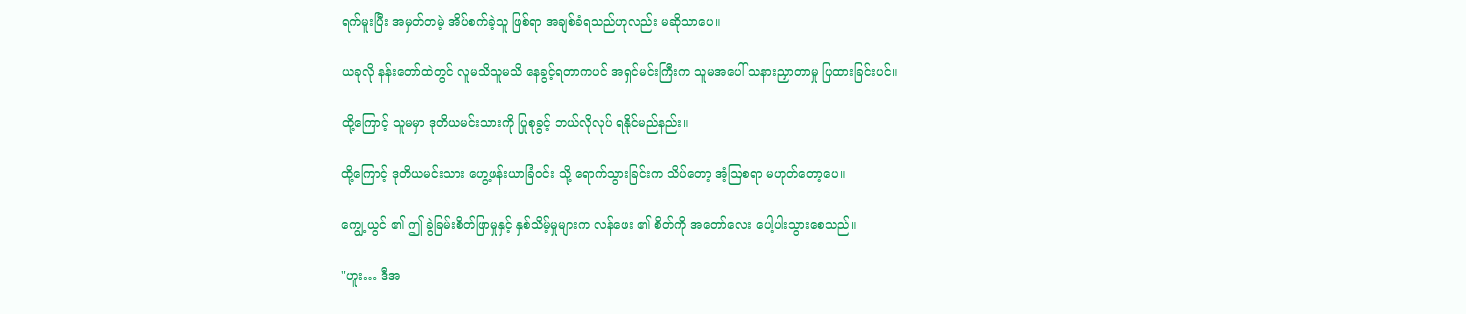ရက်မူးပြီး အမှတ်တမဲ့ အိပ်စက်ခဲ့သူ ဖြစ်ရာ အချစ်ခံရသည်ဟုလည်း မဆိုသာပေ။

ယခုလို နန်းတော်ထဲတွင် လူမသိသူမသိ နေခွင့်ရတာကပင် အရှင်မင်းကြီးက သူမအပေါ် သနားညှာတာမှု ပြထားခြင်းပင်။

ထို့ကြောင့် သူမမှာ ဒုတိယမင်းသားကို ပြုစုခွင့် ဘယ်လိုလုပ် ရနိုင်မည်နည်း။

ထို့ကြောင့် ဒုတိယမင်းသား ဟွေ့ဖန်းယာခြံဝင်း သို့ ရောက်သွားခြင်းက သိပ်တော့ အံ့ဩစရာ မဟုတ်တော့ပေ။

ကျွေ့ယွင် ၏ ဤ ခွဲခြမ်းစိတ်ဖြာမှုနှင့် နှစ်သိမ့်မှုများက လန်ဖေး ၏ စိတ်ကို အတော်လေး ပေါ့ပါးသွားစေသည်။

"ဟူး… ဒီအ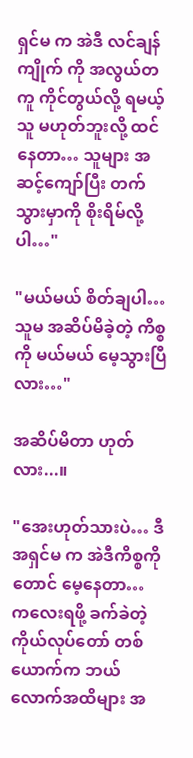ရှင်မ က အဲဒီ လင်ချန်ကျိုက် ကို အလွယ်တကူ ကိုင်တွယ်လို့ ရမယ့်သူ မဟုတ်ဘူးလို့ ထင်နေတာ… သူများ အဆင့်ကျော်ပြီး တက်သွားမှာကို စိုးရိမ်လို့ပါ…"

"မယ်မယ် စိတ်ချပါ… သူမ အဆိပ်မိခဲ့တဲ့ ကိစ္စကို မယ်မယ် မေ့သွားပြီလား…"

အဆိပ်မိတာ ဟုတ်လား...။

"အေးဟုတ်သားပဲ… ဒီအရှင်မ က အဲဒီကိစ္စကိုတောင် မေ့နေတာ… ကလေးရဖို့ ခက်ခဲတဲ့ ကိုယ်လုပ်တော် တစ်ယောက်က ဘယ်လောက်အထိများ အ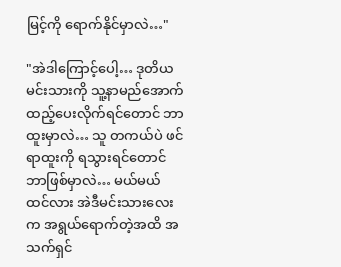မြင့်ကို ရောက်နိုင်မှာလဲ…"

"အဲဒါကြောင့်ပေါ့… ဒုတိယမင်းသားကို သူ့နာမည်အောက် ထည့်ပေးလိုက်ရင်တောင် ဘာထူးမှာလဲ… သူ တကယ်ပဲ ဖင် ရာထူးကို ရသွားရင်တောင် ဘာဖြစ်မှာလဲ… မယ်မယ် ထင်လား အဲဒီမင်းသားလေးက အရွယ်ရောက်တဲ့အထိ အသက်ရှင်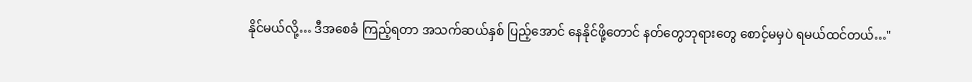နိုင်မယ်လို့… ဒီအစေခံ ကြည့်ရတာ အသက်ဆယ်နှစ် ပြည့်အောင် နေနိုင်ဖို့တောင် နတ်တွေဘုရားတွေ စောင့်မမှပဲ ရမယ်ထင်တယ်…"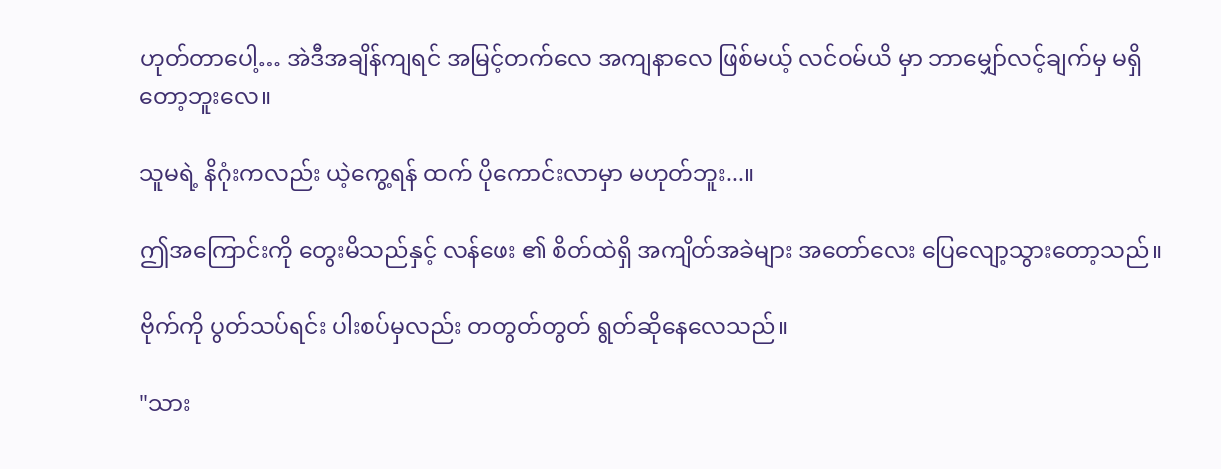ဟုတ်တာပေါ့… အဲဒီအချိန်ကျရင် အမြင့်တက်လေ အကျနာလေ ဖြစ်မယ့် လင်ဝမ်ယိ မှာ ဘာမျှော်လင့်ချက်မှ မရှိတော့ဘူးလေ။

သူမရဲ့ နိဂုံးကလည်း ယဲ့ကွေ့ရန် ထက် ပိုကောင်းလာမှာ မဟုတ်ဘူး...။

ဤအကြောင်းကို တွေးမိသည်နှင့် လန်ဖေး ၏ စိတ်ထဲရှိ အကျိတ်အခဲများ အတော်လေး ပြေလျော့သွားတော့သည်။

ဗိုက်ကို ပွတ်သပ်ရင်း ပါးစပ်မှလည်း တတွတ်တွတ် ရွတ်ဆိုနေလေသည်။

"သား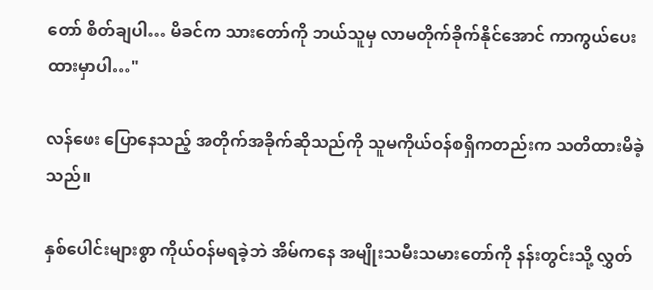တော် စိတ်ချပါ… မိခင်က သားတော်ကို ဘယ်သူမှ လာမတိုက်ခိုက်နိုင်အောင် ကာကွယ်ပေးထားမှာပါ…"

လန်ဖေး ပြောနေသည့် အတိုက်အခိုက်ဆိုသည်ကို သူမကိုယ်ဝန်စရှိကတည်းက သတိထားမိခဲ့သည်။

နှစ်ပေါင်းများစွာ ကိုယ်ဝန်မရခဲ့ဘဲ အိမ်ကနေ အမျိုးသမီးသမားတော်ကို နန်းတွင်းသို့ လွှတ်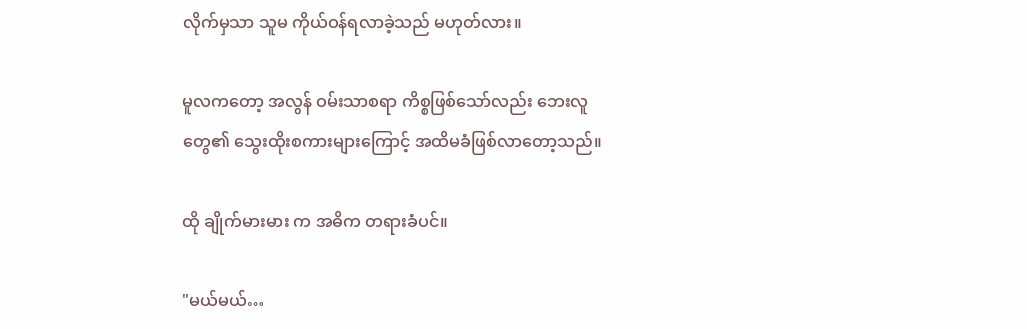လိုက်မှသာ သူမ ကိုယ်ဝန်ရလာခဲ့သည် မဟုတ်လား။

မူလကတော့ အလွန် ဝမ်းသာစရာ ကိစ္စဖြစ်သော်လည်း ဘေးလူတွေ၏ သွေးထိုးစကားများ‌ကြောင့် အထိမခံဖြစ်လာတော့သည်။

ထို ချိုက်မားမား က အဓိက တရားခံပင်။

"မယ်မယ်…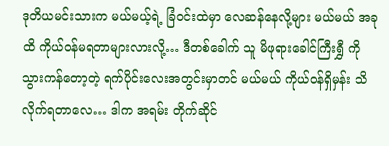ဒုတိယမင်းသားက မယ်မယ့်ရဲ့ ခြံဝင်းထဲမှာ လေဆန်နေလို့များ မယ်မယ် အခုထိ ကိုယ်ဝန်မရတာများလားလို့… ဒီတစ်ခေါက် သူ မိဖုရားခေါင်ကြီးရွှီ ကို သွားကန်တော့တဲ့ ရက်ပိုင်းလေးအတွင်းမှာတင် မယ်မယ် ကိုယ်ဝန်ရှိမှန်း သိလိုက်ရတာလေ… ဒါက အရမ်း တိုက်ဆိုင်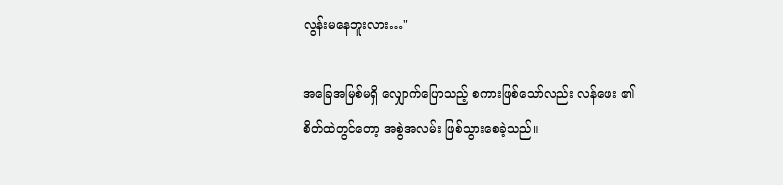လွန်းမနေဘူးလား…"

အခြေအမြစ်မရှိ လျှောက်ပြောသည့် စကားဖြစ်သော်လည်း လန်ဖေး ၏ စိတ်ထဲတွင်တော့ အစွဲအလမ်း ဖြစ်သွားစေခဲ့သည်။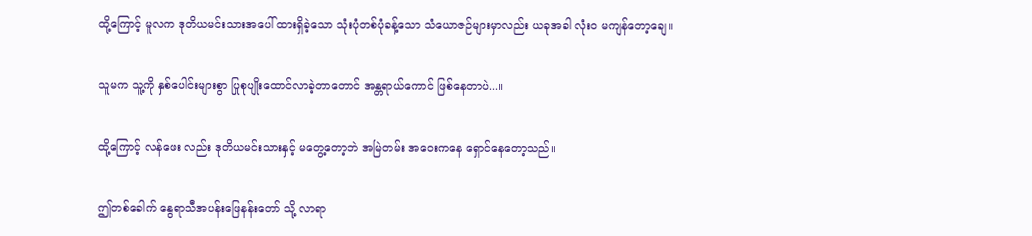ထို့ကြောင့် မူလက ဒုတိယမင်းသားအပေါ် ထားရှိခဲ့သော သုံးပုံတစ်ပုံခန့်သော သံယောဇဉ်များမှာလည်း ယခုအခါ လုံးဝ မကျန်တော့ချေ။

သူမက သူ့ကို နှစ်ပေါင်းများစွာ ပြုစုပျိုးထောင်လာခဲ့တာတောင် အန္တရာယ်ကောင် ဖြစ်နေတာပဲ...။

ထို့ကြောင့် လန်ဖေး လည်း ဒုတိယမင်းသားနှင့် မတွေ့တော့ဘဲ အမြဲတမ်း အဝေးကနေ ရှောင်နေတော့သည်။

ဤတစ်ခေါက် နွေရာသီအပန်းဖြေနန်းတော် သို့ လာရာ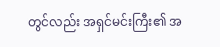တွင်လည်း အရှင်မင်းကြီး၏ အ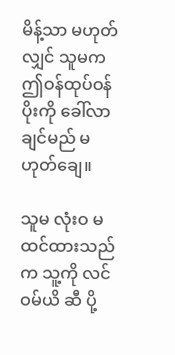မိန့်သာ မဟုတ်လျှင် သူမက ဤဝန်ထုပ်ဝန်ပိုးကို ခေါ်လာချင်မည် မဟုတ်ချေ။

သူမ လုံးဝ မထင်ထားသည်က သူ့ကို လင်ဝမ်ယိ ဆီ ပို့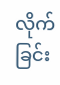လိုက်ခြင်း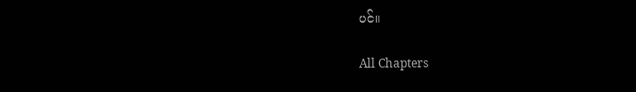ပင်။

All Chapters